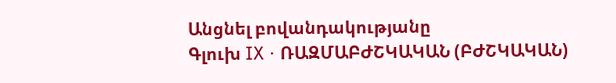Անցնել բովանդակությանը
Գլուխ IX · ՌԱԶՄԱԲԺՇԿԱԿԱՆ (ԲԺՇԿԱԿԱՆ)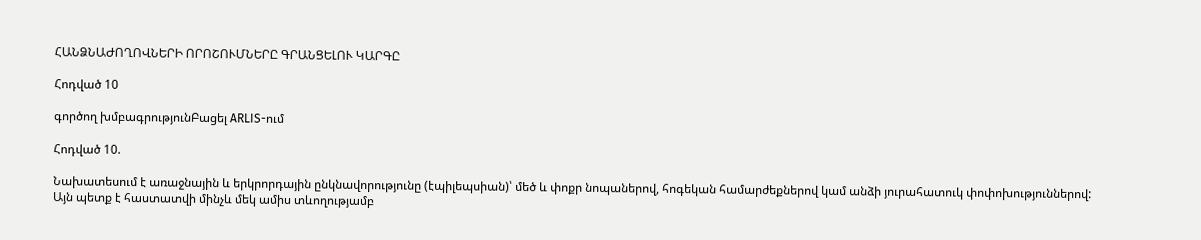ՀԱՆՁՆԱԺՈՂՈՎՆԵՐԻ ՈՐՈՇՈՒՄՆԵՐԸ ԳՐԱՆՑԵԼՈՒ ԿԱՐԳԸ

Հոդված 10

գործող խմբագրությունԲացել ARLIS-ում

Հոդված 10.

Նախատեսում է առաջնային և երկրորդային ընկնավորությունը (էպիլեպսիան)՝ մեծ և փոքր նոպաներով, հոգեկան համարժեքներով կամ անձի յուրահատուկ փոփոխություններով: Այն պետք է հաստատվի մինչև մեկ ամիս տևողությամբ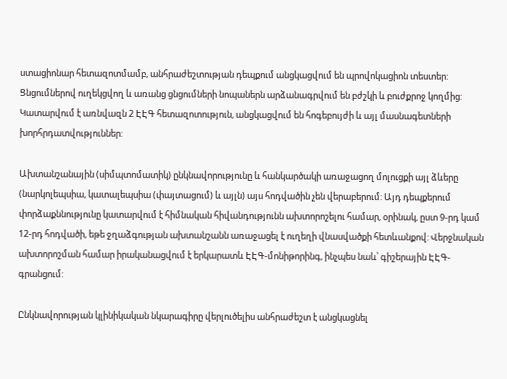ստացիոնար հետազոտմամբ, անհրաժեշտության դեպքում անցկացվում են պրովոկացիոն տեստեր: Ցնցումներով ուղեկցվող և առանց ցնցումների նոպաներն արձանագրվում են բժշկի և բուժքրոջ կողմից: Կատարվում է առնվազն 2 ԷԷԳ հետազոտություն, անցկացվում են հոգեբույժի և այլ մասնագետների խորհրդատվություններ:

Ախտանշանային (սիմպտոմատիկ) ընկնավորությունը և հանկարծակի առաջացող մոլուցքի այլ ձևերը (նարկոլեպսիա, կատալեպսիա (փայտացում) և այլն) այս հոդվածին չեն վերաբերում: Այդ դեպքերում փորձաքննությունը կատարվում է հիմնական հիվանդությունն ախտորոշելու համար, օրինակ, ըստ 9-րդ կամ 12-րդ հոդվածի, եթե ջղաձգության ախտանշանն առաջացել է ուղեղի վնասվածքի հետևանքով: Վերջնական ախտորոշման համար իրականացվում է երկարատև ԷԷԳ-մոնիթորինգ, ինչպես նաև՝ գիշերային ԷԷԳ-գրանցում:

Ընկնավորության կլինիկական նկարագիրը վերլուծելիս անհրաժեշտ է անցկացնել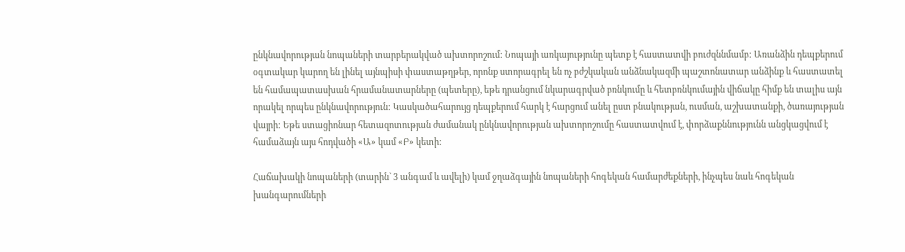ընկնավորության նոպաների տարբերակված ախտորոշում: Նոպայի առկայությունը պետք է հաստատվի բուժզննմամբ: Առանձին դեպքերում օգտակար կարող են լինել այնպիսի փաստաթղթեր, որոնք ստորագրել են ոչ բժշկական անձնակազմի պաշտոնատար անձինք և հաստատել են համապատասխան հրամանատարները (պետերը), եթե դրանցում նկարագրված բռնկումը և հետբռնկումային վիճակը հիմք են տալիս այն որակել որպես ընկնավորություն: Կասկածահարույց դեպքերում հարկ է հարցում անել ըստ բնակության, ուսման, աշխատանքի, ծառայության վայրի: Եթե ստացիոնար հետազոտության ժամանակ ընկնավորության ախտորոշումը հաստատվում է, փորձաքննությունն անցկացվում է համաձայն այս հոդվածի «Ա» կամ «Բ» կետի:

Հաճախակի նոպաների (տարին` 3 անգամ և ավելի) կամ ջղաձգային նոպաների հոգեկան համարժեքների, ինչպես նաև հոգեկան խանգարումների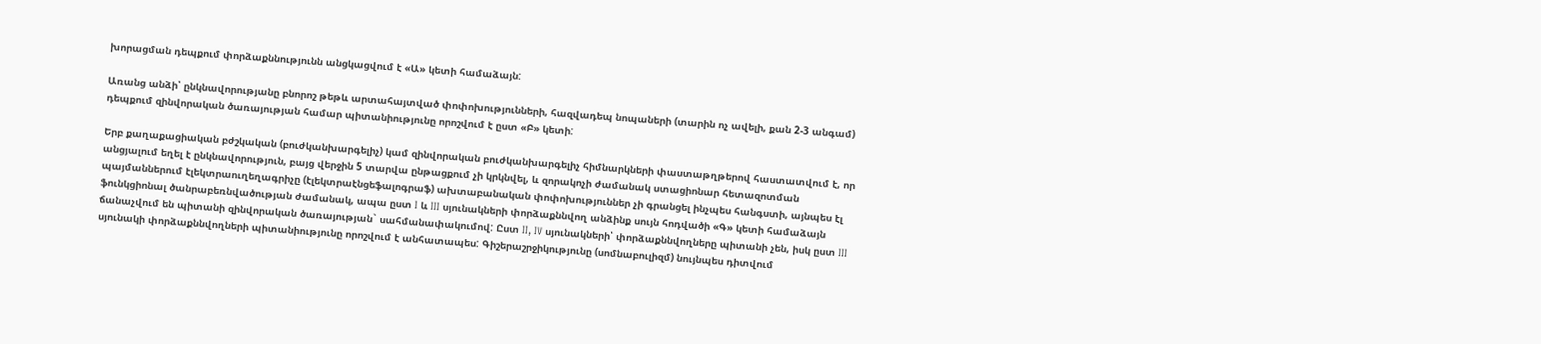խորացման դեպքում փորձաքննությունն անցկացվում է «Ա» կետի համաձայն:

Առանց անձի՝ ընկնավորությանը բնորոշ թեթև արտահայտված փոփոխությունների, հազվադեպ նոպաների (տարին ոչ ավելի, քան 2-3 անգամ) դեպքում զինվորական ծառայության համար պիտանիությունը որոշվում է ըստ «Բ» կետի:

Երբ քաղաքացիական բժշկական (բուժկանխարգելիչ) կամ զինվորական բուժկանխարգելիչ հիմնարկների փաստաթղթերով հաստատվում է, որ անցյալում եղել է ընկնավորություն, բայց վերջին 5 տարվա ընթացքում չի կրկնվել, և զորակոչի ժամանակ ստացիոնար հետազոտման պայմաններում էլեկտրաուղեղագրիչը (էլեկտրաէնցեֆալոգրաֆ) ախտաբանական փոփոխություններ չի գրանցել ինչպես հանգստի, այնպես էլ ֆունկցիոնալ ծանրաբեռնվածության ժամանակ, ապա ըստ I և III սյունակների փորձաքննվող անձինք սույն հոդվածի «Գ» կետի համաձայն ճանաչվում են պիտանի զինվորական ծառայության` սահմանափակումով: Ըստ II, IV սյունակների՝ փորձաքննվողները պիտանի չեն, իսկ ըստ III սյունակի փորձաքննվողների պիտանիությունը որոշվում է անհատապես: Գիշերաշրջիկությունը (սոմնաբուլիզմ) նույնպես դիտվում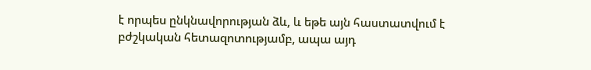է որպես ընկնավորության ձև, և եթե այն հաստատվում է բժշկական հետազոտությամբ, ապա այդ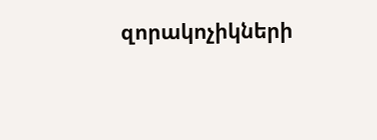զորակոչիկների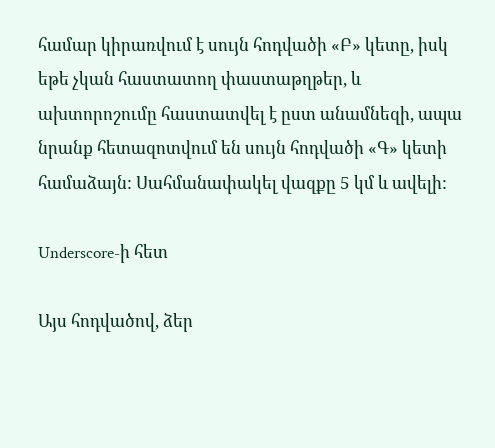համար կիրառվում է սույն հոդվածի «Բ» կետը, իսկ եթե չկան հաստատող փաստաթղթեր, և ախտորոշումը հաստատվել է ըստ անամնեզի, ապա նրանք հետազոտվում են սույն հոդվածի «Գ» կետի համաձայն: Սահմանափակել վազքը 5 կմ և ավելի:

Underscore-ի հետ

Այս հոդվածով, ձեր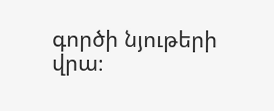գործի նյութերի վրա։